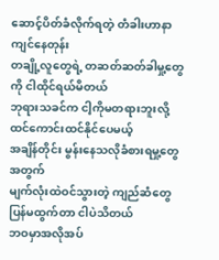ဆောင့်ပိတ်ခံလိုက်ရတဲ့ တံခါးဟာနာကျင်နေတုန်း
တချို့လူတွေရဲ့ တဆတ်ဆတ်ခါမှု့တွေကို ငါထိုင်ရယ်မိတယ်
ဘုရားသခင်က ငါ့ကိုမတရားဘူးလို့ ထင်ကောင်းထင်နိုင်ပေမယ့်
အချိန်တိုင်း မွန်းနေသလိုခံစားရမှု့တွေအတွက်
မျက်လုံးထဲဝင်သွားတဲ့ ကျည်ဆံတွေပြန်မထွက်တာ ငါပဲသိတယ်
ဘဝမှာအလိုအပ်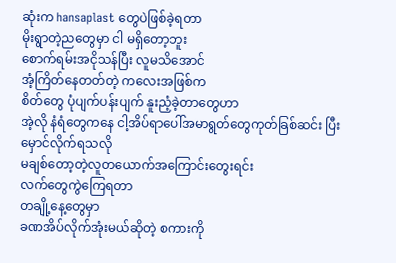ဆုံးက hansaplast တွေပဲဖြစ်ခဲ့ရတာ
မိုးရွာတဲ့ညတွေမှာ ငါ မရှိတော့ဘူး
စောက်ရမ်းအငိုသန်ပြီး လူမသိအောင်
အံ့ကြိတ်နေတတ်တဲ့ ကလေးအဖြစ်က
စိတ်တွေ ပုံပျက်ပန်းပျက် နူးညံ့ခဲ့တာတွေဟာ
အဲ့လို နံရံတွေကနေ ငါ့အိပ်ရာပေါ်အမာရွတ်တွေကုတ်ခြစ်ဆင်း ပြီး
မှောင်လိုက်ရသလို
မချစ်တော့တဲ့လူတယောက်အကြောင်းတွေးရင်း
လက်တွေကွဲကြေရတာ
တချို့နေ့တွေမှာ
ခဏအိပ်လိုက်အုံးမယ်ဆိုတဲ့ စကားကို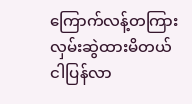ကြောက်လန့်တကြား
လှမ်းဆွဲထားမိတယ်
ငါပြန်လာ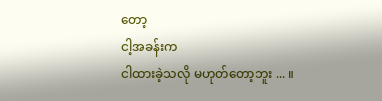တော့
ငါ့အခန်းက
ငါထားခဲ့သလို မဟုတ်တော့ဘူး ... ။